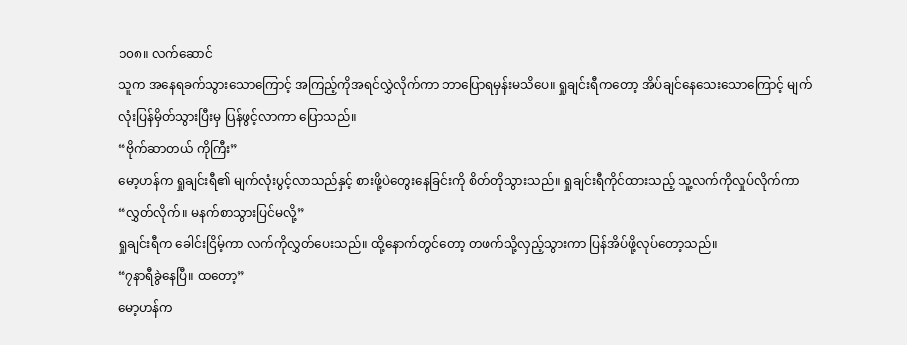၁၀၈။ လက်ဆောင်
သူက အနေရခက်သွားသောကြောင့် အကြည့်ကိုအရင်လွှဲလိုက်ကာ ဘာပြောရမှန်းမသိပေ။ ရှုချင်းရီကတော့ အိပ်ချင်နေသေးသောကြောင့် မျက်လုံးပြန်မှိတ်သွားပြီးမှ ပြန်ဖွင့်လာကာ ပြောသည်။
“ဗိုက်ဆာတယ် ကိုကြီး”
မော့ဟန်က ရှုချင်းရီ၏ မျက်လုံးပွင့်လာသည်နှင့် စားဖို့ပဲတွေးနေခြင်းကို စိတ်တိုသွားသည်။ ရှုချင်းရီကိုင်ထားသည့် သူ့လက်ကိုလှုပ်လိုက်ကာ
“လွှတ်လိုက်။ မနက်စာသွားပြင်မလို့”
ရှုချင်းရီက ခေါင်းငြိမ့်ကာ လက်ကိုလွှတ်ပေးသည်။ ထို့နောက်တွင်တော့ တဖက်သို့လှည့်သွားကာ ပြန်အိပ်ဖို့လုပ်တော့သည်။
“၇နာရီခွဲနေပြီ။ ထတော့”
မော့ဟန်က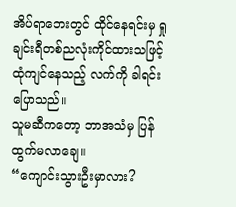အိပ်ရာဘေးတွင် ထိုင်နေရင်းမှ ရှုချင်းရီတစ်ညလုံးကိုင်ထားသဖြင့် ထုံကျင်နေသည့် လက်ကို ခါရင်းပြောသည်။
သူမဆီကတော့ ဘာအသံမှ ပြန်ထွက်မလာချေ။
“ကျောင်းသွားဦးမှာလား?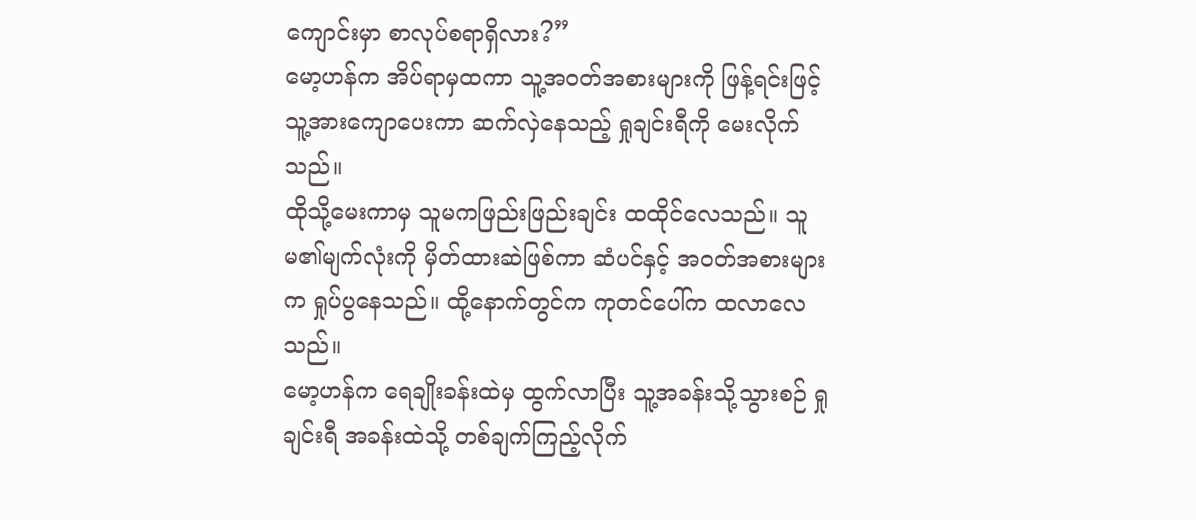ကျောင်းမှာ စာလုပ်စရာရှိလား?”
မော့ဟန်က အိပ်ရာမှထကာ သူ့အဝတ်အစားများကို ဖြန့်ရင်းဖြင့် သူ့အားကျောပေးကာ ဆက်လှဲနေသည့် ရှုချင်းရီကို မေးလိုက်သည်။
ထိုသို့မေးကာမှ သူမကဖြည်းဖြည်းချင်း ထထိုင်လေသည်။ သူမ၏မျက်လုံးကို မှိတ်ထားဆဲဖြစ်ကာ ဆံပင်နှင့် အဝတ်အစားများက ရှုပ်ပွနေသည်။ ထို့နောက်တွင်က ကုတင်ပေါ်က ထလာလေသည်။
မော့ဟန်က ရေချိုးခန်းထဲမှ ထွက်လာပြီး သူ့အခန်းသို့သွားစဉ် ရှုချင်းရီ အခန်းထဲသို့ တစ်ချက်ကြည့်လိုက်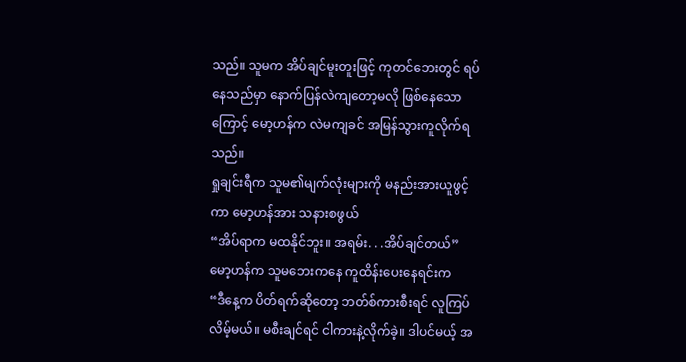သည်။ သူမက အိပ်ချင်မူးတူးဖြင့် ကုတင်ဘေးတွင် ရပ်နေသည်မှာ နောက်ပြန်လဲကျတော့မလို ဖြစ်နေသောကြောင့် မော့ဟန်က လဲမကျခင် အမြန်သွားကူလိုက်ရသည်။
ရှုချင်းရီက သူမ၏မျက်လုံးများကို မနည်းအားယူဖွင့်ကာ မော့ဟန်အား သနားစဖွယ်
“အိပ်ရာက မထနိုင်ဘူး။ အရမ်း. . .အိပ်ချင်တယ်”
မော့ဟန်က သူမဘေးကနေ ကူထိန်းပေးနေရင်းက
“ဒီနေ့က ပိတ်ရက်ဆိုတော့ ဘတ်စ်ကားစီးရင် လူကြပ်လိမ့်မယ်။ မစီးချင်ရင် ငါကားနဲ့လိုက်ခဲ့။ ဒါပင်မယ့် အ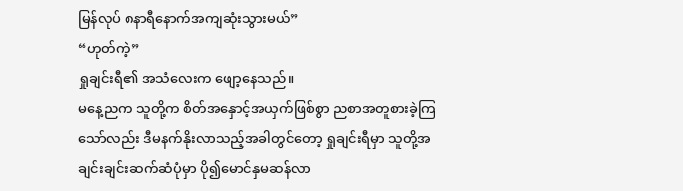မြန်လုပ် ၈နာရီနောက်အကျဆုံးသွားမယ်”
“ဟုတ်ကဲ့”
ရှုချင်းရီ၏ အသံလေးက ဖျော့နေသည်။
မနေ့ညက သူတို့က စိတ်အနှောင့်အယှက်ဖြစ်စွာ ညစာအတူစားခဲ့ကြသော်လည်း ဒီမနက်နိုးလာသည့်အခါတွင်တော့ ရှုချင်းရီမှာ သူတို့အချင်းချင်းဆက်ဆံပုံမှာ ပို၍မောင်နှမဆန်လာ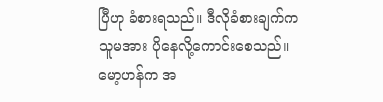ပြီဟု ခံစားရသည်။ ဒီလိုခံစားချက်က သူမအား ပိုနေလို့ကောင်းစေသည်။ မော့ဟန်က အ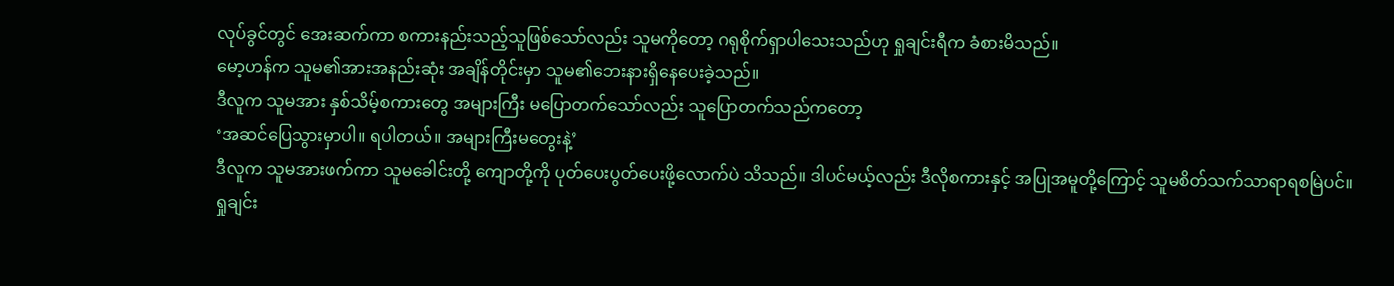လုပ်ခွင်တွင် အေးဆက်ကာ စကားနည်းသည့်သူဖြစ်သော်လည်း သူမကိုတော့ ဂရုစိုက်ရှာပါသေးသည်ဟု ရှုချင်းရီက ခံစားမိသည်။
မော့ဟန်က သူမ၏အားအနည်းဆုံး အချိန်တိုင်းမှာ သူမ၏ဘေးနားရှိနေပေးခဲ့သည်။
ဒီလူက သူမအား နှစ်သိမ့်စကားတွေ အများကြီး မပြောတက်သော်လည်း သူပြောတက်သည်ကတော့
‘အဆင်ပြေသွားမှာပါ။ ရပါတယ်။ အများကြီးမတွေးနဲ့’
ဒီလူက သူမအားဖက်ကာ သူမခေါင်းတို့ ကျောတို့ကို ပုတ်ပေးပွတ်ပေးဖို့လောက်ပဲ သိသည်။ ဒါပင်မယ့်လည်း ဒီလိုစကားနှင့် အပြုအမူတို့ကြောင့် သူမစိတ်သက်သာရာရစမြဲပင်။
ရှုချင်း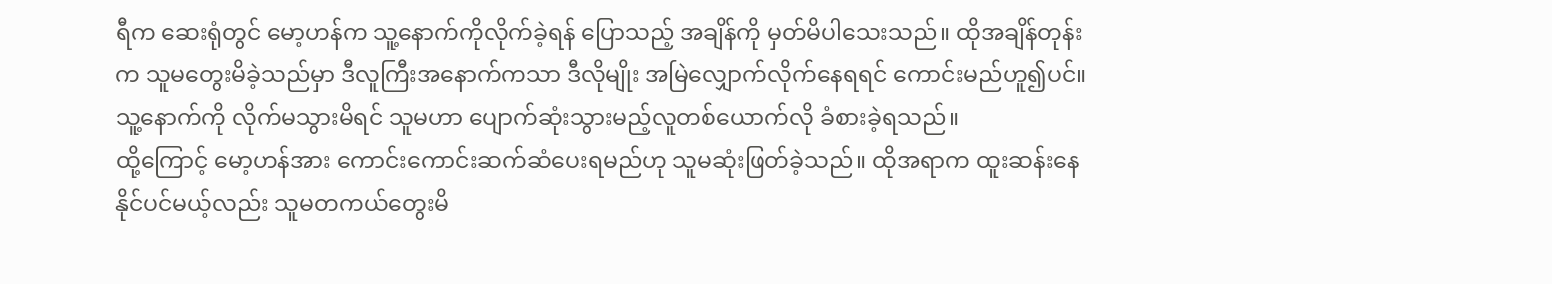ရီက ဆေးရုံတွင် မော့ဟန်က သူ့နောက်ကိုလိုက်ခဲ့ရန် ပြောသည့် အချိန်ကို မှတ်မိပါသေးသည်။ ထိုအချိန်တုန်းက သူမတွေးမိခဲ့သည်မှာ ဒီလူကြီးအနောက်ကသာ ဒီလိုမျိုး အမြဲလျှောက်လိုက်နေရရင် ကောင်းမည်ဟူ၍ပင်။ သူ့နောက်ကို လိုက်မသွားမိရင် သူမဟာ ပျောက်ဆုံးသွားမည့်လူတစ်ယောက်လို ခံစားခဲ့ရသည်။
ထို့ကြောင့် မော့ဟန်အား ကောင်းကောင်းဆက်ဆံပေးရမည်ဟု သူမဆုံးဖြတ်ခဲ့သည်။ ထိုအရာက ထူးဆန်းနေနိုင်ပင်မယ့်လည်း သူမတကယ်တွေးမိ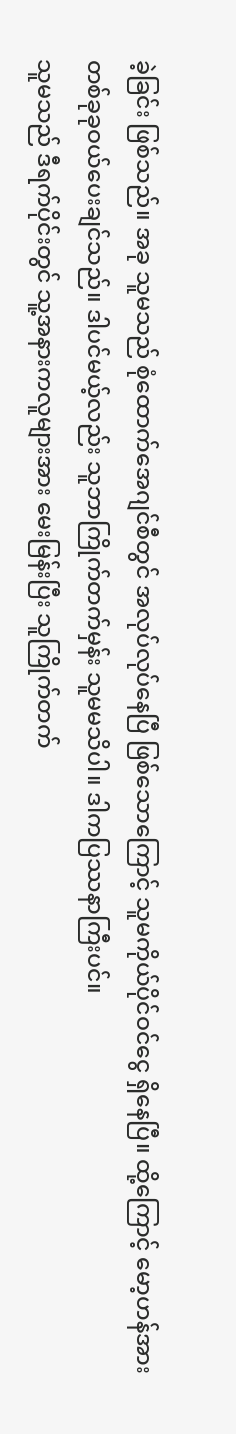ခဲ့ခြင်း ဖြစ်သည်။ အခု သူမသည် စုံထောက်အေဂျင်စီတွင် အလုပ်လုပ်နေပြီ ဖြစ်သောကြောင့် သူမကိုယ်ပိုင်ဝင်ငွေ ရှိနေပြီ။ ထို့ကြောင့် မော့ဟန်အား တစ်ခုခုဝယ်ပေးချင်သည်။ ဒါပင်မယ့်လည်း သူဘာကြိုက်တက်မှန်း သူမမသိပါ။ ဒါကပြဿနာကြီးပင်။
သူမသည် ဒီရက်ပိုင်းတွင် သူ့အနားကလူများအား မေးမြန်းပြီး သူကြိုက်တက်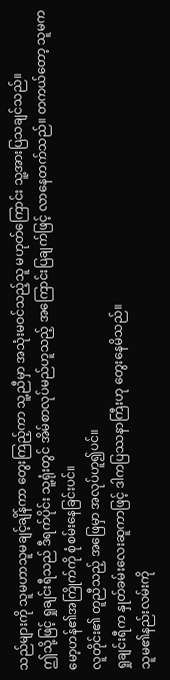သည်များကို သူမဟာသူမချင့်ချိန်ကာ တွေးကြည့်ကာ သူ့ညီမှာ အသုံးမဝင်သည့်သူ မဟုတ်ကြောင်း သူ့အားပြသချင်သည်။
ဤသို့ဖြင့် ရှုချင်းရီသည် ဒီရက်ပိုင်း သူ့ရုံးတွင် အိမ်စာလုပ်မည်ဟူသည့် အကြောင်းပြချက်ဖြင့် လာနေတက်သည်။ တကယ်တော့ သူမက မော့ဟန်၏အကြိုက်ကို စုံစမ်းနေခြင်းပင်။
လူတိုင်း၏ တူညီသည့် အဖြေမှာ အလုပ်ဟူ၍ပင်။
ရှုချင်းရီက နှုတ်ခမ်းလေးဆူကာဖြင့် ဒါကပြဿနာကြီးဟု တွေးနေမိသည်။
သူမ၏နည်းလမ်းကို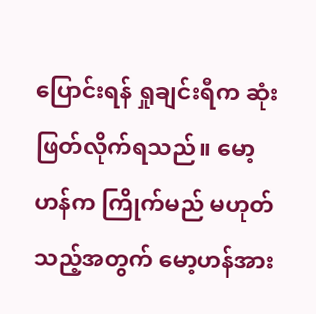ပြောင်းရန် ရှုချင်းရီက ဆုံးဖြတ်လိုက်ရသည်။ မော့ဟန်က ကြိုက်မည် မဟုတ်သည့်အတွက် မော့ဟန်အား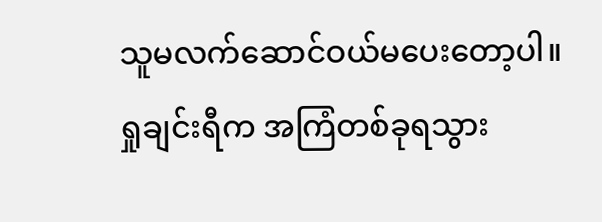သူမလက်ဆောင်ဝယ်မပေးတော့ပါ။
ရှုချင်းရီက အကြံတစ်ခုရသွား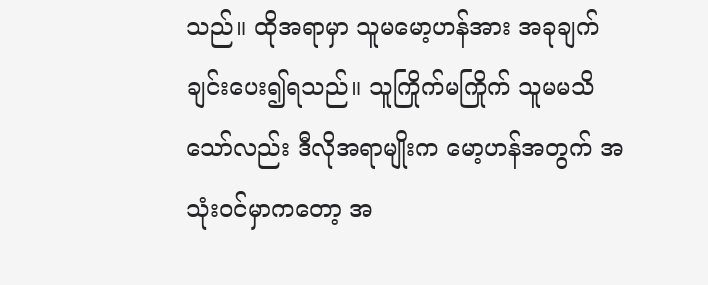သည်။ ထိုအရာမှာ သူမမော့ဟန်အား အခုချက်ချင်းပေး၍ရသည်။ သူကြိုက်မကြိုက် သူမမသိသော်လည်း ဒီလိုအရာမျိုးက မော့ဟန်အတွက် အသုံးဝင်မှာကတော့ အ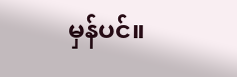မှန်ပင်။